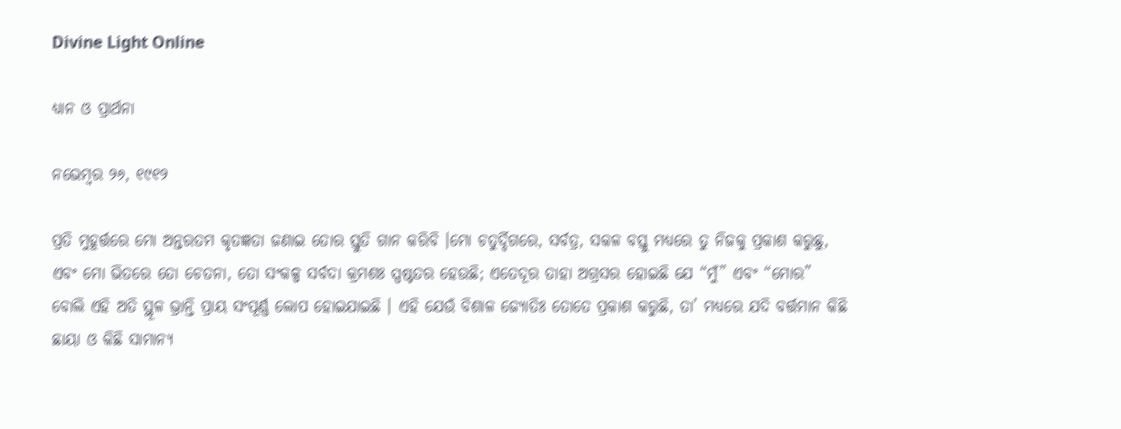Divine Light Online

ଧ୍ୟାନ ଓ ପ୍ରାର୍ଥନା

ନଭେମ୍ବର ୨୬, ୧୯୧୨

ପ୍ରତି ମୁହୂର୍ତ୍ତରେ ମୋ ଅନ୍ତରତମ କୃତଜ୍ଞତା ଜଣାଇ ତୋର ସ୍ତୁତି ଗାନ କରିବି ।ମୋ ଚତୁର୍ଦ୍ଦିଗରେ, ସର୍ବତ୍ର, ସକଳ ବସ୍ତୁ ମଧ୍ୟରେ ତୁ ନିଜକୁ ପ୍ରକାଶ କରୁଛୁ, ଏବଂ ମୋ ଭିତରେ ତୋ ଚେତନା, ତୋ ସଂକଳ୍ପ ସର୍ବଦା କ୍ରମଶଃ ସ୍ପଷ୍ଟତର ହେଉଛି; ଏତେଦୂର ତାହା ଅଗ୍ରସର ହୋଇଛି ଯେ “ମୁଁ” ଏବଂ “ମୋର” ବୋଲି ଏହି ଅତି ସ୍ଥୂଳ ଭ୍ରାନ୍ତି ପ୍ରାୟ ସଂପୂର୍ଣ୍ଣ ଲୋପ ହୋଇଯାଇଛି । ଏହି ଯେଉଁ ବିଶାଳ ଜ୍ୟୋତିଃ ତୋତେ ପ୍ରକାଶ କରୁଛି, ତା’ ମଧ୍ୟରେ ଯଦି ବର୍ତ୍ତମାନ କିଛି ଛାୟା ଓ କିଛି ସାମାନ୍ୟ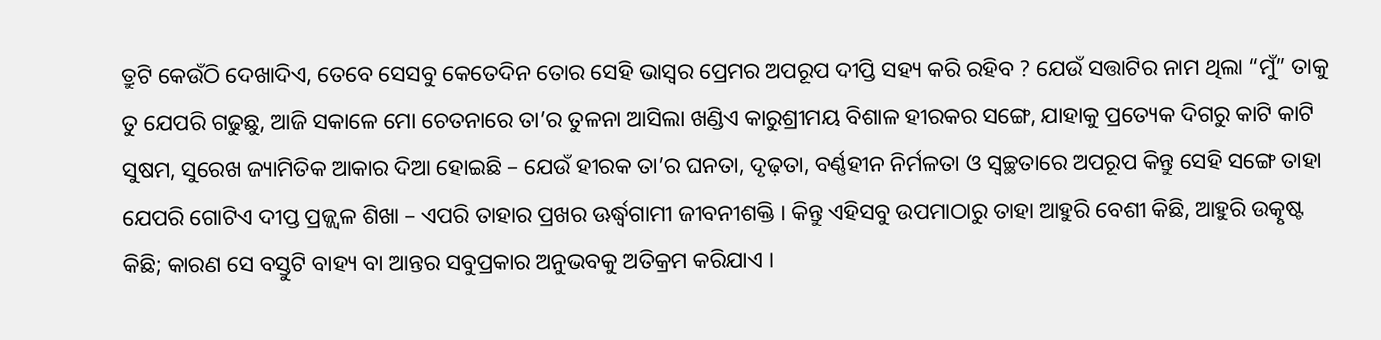ତ୍ରୁଟି କେଉଁଠି ଦେଖାଦିଏ, ତେବେ ସେସବୁ କେତେଦିନ ତୋର ସେହି ଭାସ୍ଵର ପ୍ରେମର ଅପରୂପ ଦୀପ୍ତି ସହ୍ୟ କରି ରହିବ ? ଯେଉଁ ସତ୍ତାଟିର ନାମ ଥିଲା “ମୁଁ” ତାକୁ ତୁ ଯେପରି ଗଢୁଛୁ, ଆଜି ସକାଳେ ମୋ ଚେତନାରେ ତା’ର ତୁଳନା ଆସିଲା ଖଣ୍ଡିଏ କାରୁଶ୍ରୀମୟ ବିଶାଳ ହୀରକର ସଙ୍ଗେ, ଯାହାକୁ ପ୍ରତ୍ୟେକ ଦିଗରୁ କାଟି କାଟି ସୁଷମ, ସୁରେଖ ଜ୍ୟାମିତିକ ଆକାର ଦିଆ ହୋଇଛି – ଯେଉଁ ହୀରକ ତା’ର ଘନତା, ଦୃଢ଼ତା, ବର୍ଣ୍ଣହୀନ ନିର୍ମଳତା ଓ ସ୍ଵଚ୍ଛତାରେ ଅପରୂପ କିନ୍ତୁ ସେହି ସଙ୍ଗେ ତାହା ଯେପରି ଗୋଟିଏ ଦୀପ୍ତ ପ୍ରଜ୍ଜ୍ୱଳ ଶିଖା – ଏପରି ତାହାର ପ୍ରଖର ଊର୍ଦ୍ଧ୍ୱଗାମୀ ଜୀବନୀଶକ୍ତି । କିନ୍ତୁ ଏହିସବୁ ଉପମାଠାରୁ ତାହା ଆହୁରି ବେଶୀ କିଛି, ଆହୁରି ଉତ୍କୃଷ୍ଟ କିଛି; କାରଣ ସେ ବସ୍ତୁଟି ବାହ୍ୟ ବା ଆନ୍ତର ସବୁପ୍ରକାର ଅନୁଭବକୁ ଅତିକ୍ରମ କରିଯାଏ ।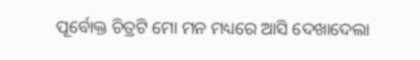ପୂର୍ବୋକ୍ତ ଚିତ୍ରଟି ମୋ ମନ ମଧ୍ୟରେ ଆସି ଦେଖାଦେଲା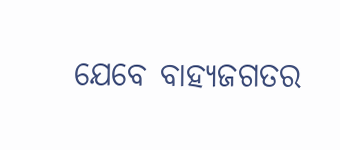ଯେବେ ବାହ୍ୟଜଗତର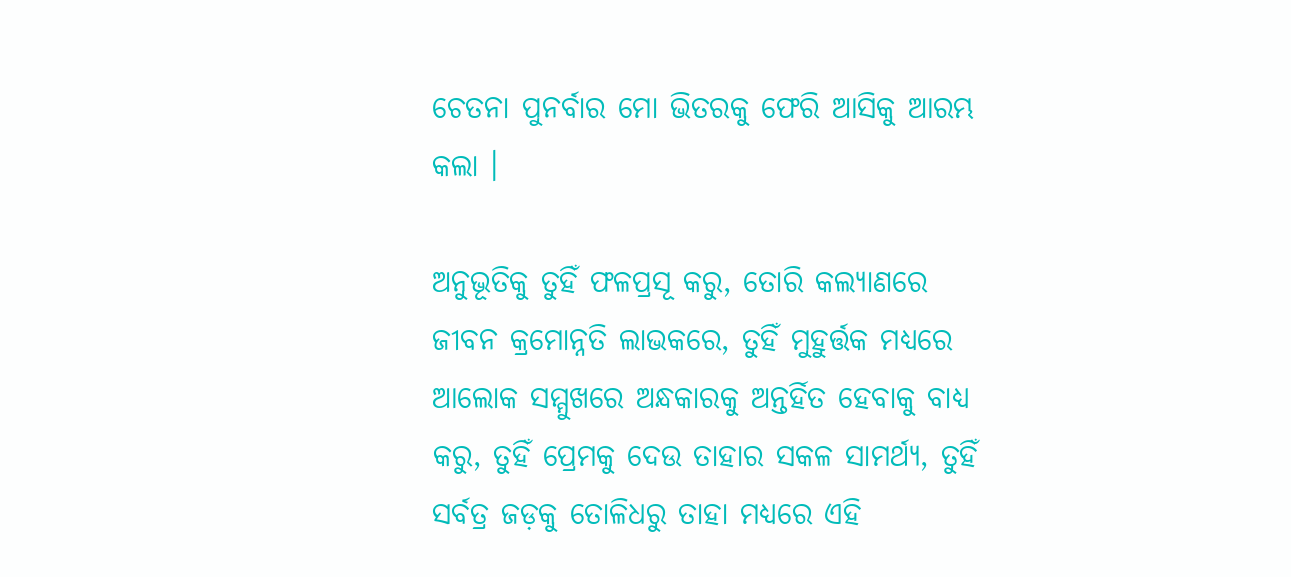ଚେତନା ପୁନର୍ବାର ମୋ ଭିତରକୁ ଫେରି ଆସିକୁ ଆରମ୍ଭ କଲା ।

ଅନୁଭୂତିକୁ ତୁହିଁ ଫଳପ୍ରସୂ କରୁ, ତୋରି କଲ୍ୟାଣରେ ଜୀବନ କ୍ରମୋନ୍ନତି ଲାଭକରେ, ତୁହିଁ ମୁହୁର୍ତ୍ତକ ମଧ୍ୟରେ ଆଲୋକ ସମ୍ମୁଖରେ ଅନ୍ଧକାରକୁ ଅନ୍ତର୍ହିତ ହେବାକୁ ବାଧ୍ୟ କରୁ, ତୁହିଁ ପ୍ରେମକୁ ଦେଉ ତାହାର ସକଳ ସାମର୍ଥ୍ୟ, ତୁହିଁ ସର୍ବତ୍ର ଜଡ଼କୁ ତୋଳିଧରୁ ତାହା ମଧ୍ୟରେ ଏହି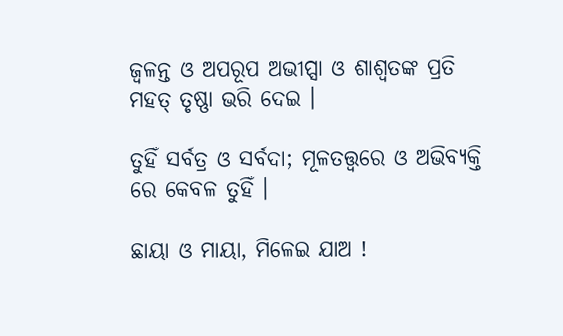ଜ୍ୱଳନ୍ତ ଓ ଅପରୂପ ଅଭୀପ୍ସା ଓ ଶାଶ୍ଵତଙ୍କ ପ୍ରତି ମହତ୍ ତୃଷ୍ଣା ଭରି ଦେଇ ।

ତୁହିଁ ସର୍ବତ୍ର ଓ ସର୍ବଦା; ମୂଳତତ୍ତ୍ୱରେ ଓ ଅଭିବ୍ୟକ୍ତି ରେ କେବଳ ତୁହିଁ ।

ଛାୟା ଓ ମାୟା, ମିଳେଇ ଯାଅ !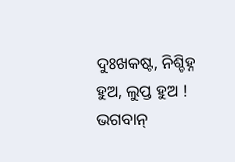ଦୁଃଖକଷ୍ଟ, ନିଶ୍ଚିହ୍ନ ହୁଅ, ଲୁପ୍ତ ହୁଅ ! ଭଗବାନ୍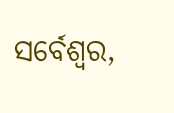ସର୍ବେଶ୍ଵର,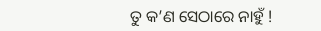ତୁ କ’ଣ ସେଠାରେ ନାହୁଁ !